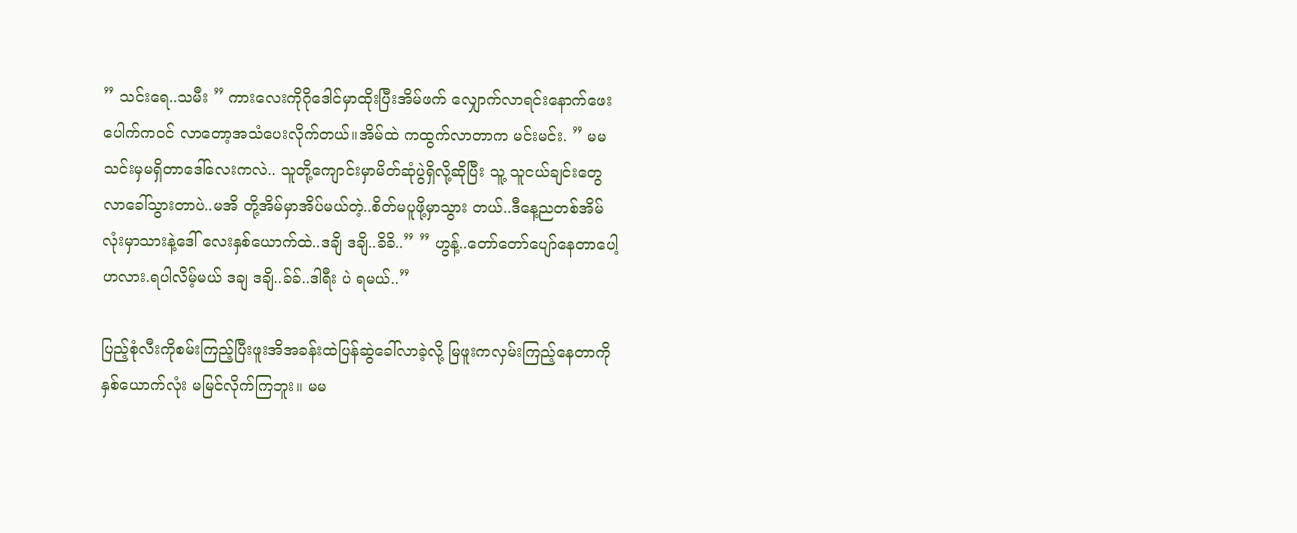” သင်းရေ..သမီး ” ကားလေးကိုဂိုဒေါင်မှာထိုးပြီးအိမ်ဖက် လျှောက်လာရင်းနောက်ဖေးပေါက်ကဝင် လာတော့အသံပေးလိုက်တယ်။အိမ်ထဲ ကထွက်လာတာက မင်းမင်း. ” မမသင်းမှမရှိတာဒေါ်လေးကလဲ.. သူတို့ကျောင်းမှာမိတ်ဆုံပွဲရှိလို့ဆိုပြီး သူ့ သူငယ်ချင်းတွေလာခေါ်သွားတာပဲ..မအိ တို့အိမ်မှာအိပ်မယ်တဲ့..စိတ်မပူဖို့မှာသွား တယ်..ဒီနေ့ညတစ်အိမ်လုံးမှာသားနဲ့ဒေါ် လေးနှစ်ယောက်ထဲ..ဒချိ ဒချိ..ခိခိ..” ” ဟွန့်..တော်တော်ပျော်နေတာပေါ့ ဟလား.ရပါလိမ့်မယ် ဒချ ဒချိ..ခ်ခ်..ဒါရီး ပဲ ရမယ်..”

ပြည့်စုံလီးကိုစမ်းကြည့်ပြီးဖူးအိအခန်းထဲပြန်ဆွဲခေါ်လာခဲ့လို့ မြဖူးကလှမ်းကြည့်နေတာကိုနှစ်ယောက်လုံး မမြင်လိုက်ကြဘူး။ မမ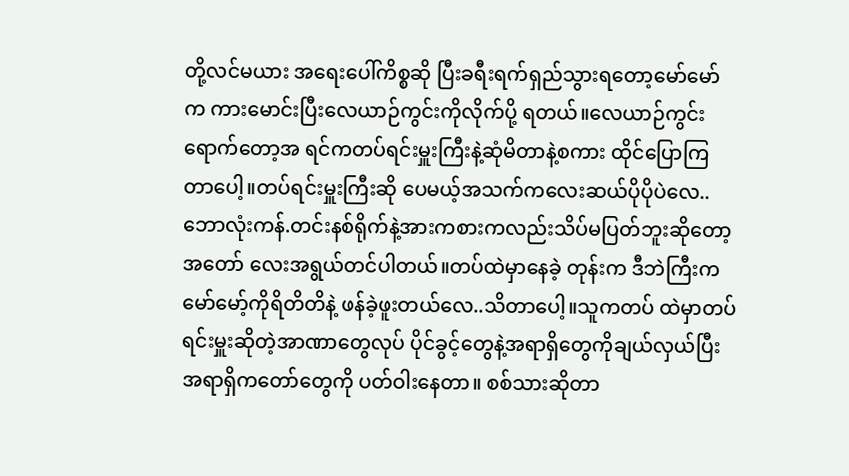တို့လင်မယား အရေးပေါ်ကိစ္စဆို ပြီးခရီးရက်ရှည်သွားရတော့မော်မော်က ကားမောင်းပြီးလေယာဉ်ကွင်းကိုလိုက်ပို့ ရတယ်။လေယာဉ်ကွင်းရောက်တော့အ ရင်ကတပ်ရင်းမှူးကြီးနဲ့ဆုံမိတာနဲ့စကား ထိုင်ပြောကြတာပေါ့။တပ်ရင်းမှူးကြီးဆို ပေမယ့်အသက်ကလေးဆယ်ပိုပိုပဲလေ.. ဘောလုံးကန်.တင်းနစ်ရိုက်နဲ့အားကစားကလည်းသိပ်မပြတ်ဘူးဆိုတော့အတော် လေးအရွယ်တင်ပါတယ်။တပ်ထဲမှာနေခဲ့ တုန်းက ဒီဘဲကြီးကမော်မော့်ကိုရိတိတိနဲ့ ဖန်ခဲ့ဖူးတယ်လေ..သိတာပေါ့။သူကတပ် ထဲမှာတပ်ရင်းမှူးဆိုတဲ့အာဏာတွေလုပ် ပိုင်ခွင့်တွေနဲ့အရာရှိတွေကိုချယ်လှယ်ပြီး အရာရှိကတော်တွေကို ပတ်ဝါးနေတာ။ စစ်သားဆိုတာ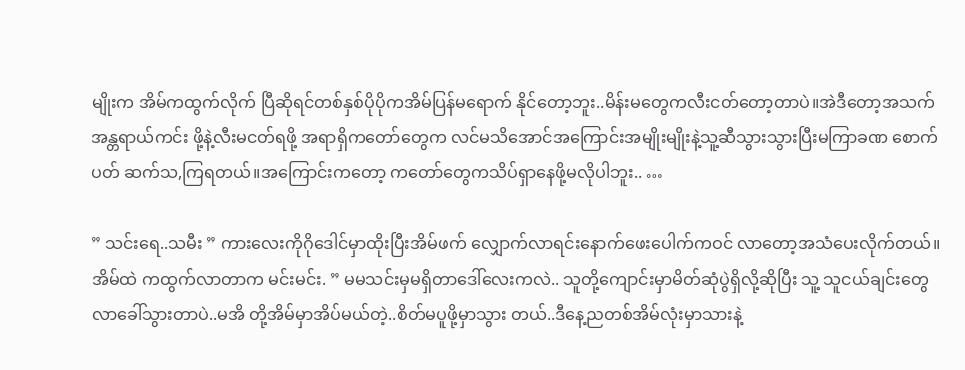မျိုးက အိမ်ကထွက်လိုက် ပြီဆိုရင်တစ်နှစ်ပိုပိုကအိမ်ပြန်မရောက် နိုင်တော့ဘူး..မိန်းမတွေကလီးငတ်တော့တာပဲ။အဲဒီတော့အသက်အန္တရာယ်ကင်း ဖို့နဲ့လီးမငတ်ရဖို့ အရာရှိကတော်တွေက လင်မသိအောင်အကြောင်းအမျိုးမျိုးနဲ့သူ့ဆီသွားသွားပြီးမကြာခဏ စောက်ပတ် ဆက်သ,ကြရတယ်။အကြောင်းကတော့ ကတော်တွေကသိပ်ရှာနေဖို့မလိုပါဘူး.. …

” သင်းရေ..သမီး ” ကားလေးကိုဂိုဒေါင်မှာထိုးပြီးအိမ်ဖက် လျှောက်လာရင်းနောက်ဖေးပေါက်ကဝင် လာတော့အသံပေးလိုက်တယ်။အိမ်ထဲ ကထွက်လာတာက မင်းမင်း. ” မမသင်းမှမရှိတာဒေါ်လေးကလဲ.. သူတို့ကျောင်းမှာမိတ်ဆုံပွဲရှိလို့ဆိုပြီး သူ့ သူငယ်ချင်းတွေလာခေါ်သွားတာပဲ..မအိ တို့အိမ်မှာအိပ်မယ်တဲ့..စိတ်မပူဖို့မှာသွား တယ်..ဒီနေ့ညတစ်အိမ်လုံးမှာသားနဲ့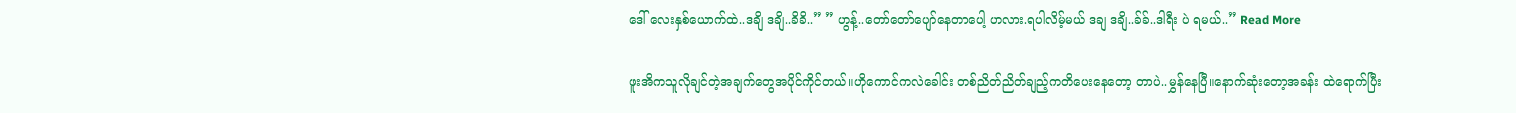ဒေါ် လေးနှစ်ယောက်ထဲ..ဒချိ ဒချိ..ခိခိ..” ” ဟွန့်..တော်တော်ပျော်နေတာပေါ့ ဟလား.ရပါလိမ့်မယ် ဒချ ဒချိ..ခ်ခ်..ဒါရီး ပဲ ရမယ်..” Read More

ဖူးအိကသူလိုချင်တဲ့အချက်တွေအပိုင်ကိုင်တယ်။ဟိုကောင်ကလဲခေါင်း တစ်ညိတ်ညိတ်ချည့်ကတိပေးနေတော့ တာပဲ..မွှန်နေပြီ။နောက်ဆုံးတော့အခန်း ထဲရောက်ပြီး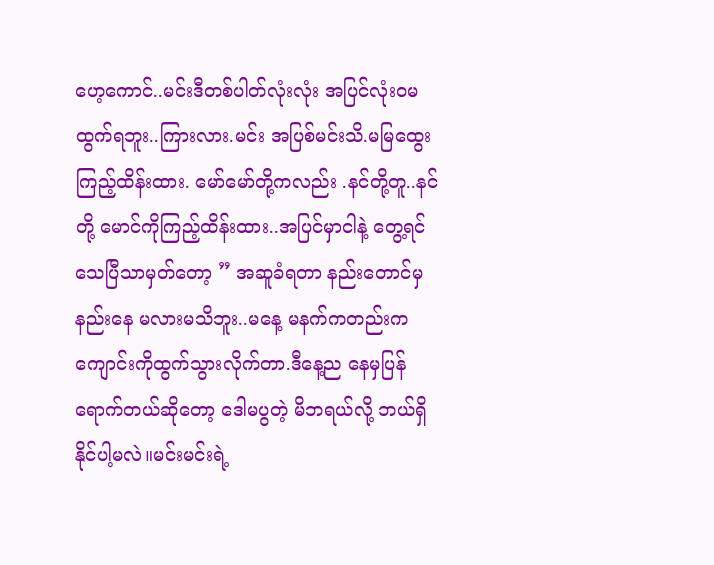ဟေ့ကောင်..မင်းဒီတစ်ပါတ်လုံးလုံး အပြင်လုံးဝမထွက်ရဘူး..ကြားလား.မင်း အပြစ်မင်းသိ.မမြထွေး ကြည့်ထိန်းထား. မော်မော်တို့ကလည်း .နင်တို့တူ..နင်တို့ မောင်ကိုကြည့်ထိန်းထား..အပြင်မှာငါနဲ့ တွေ့ရင် သေပြီသာမှတ်တော့ ” အဆူခံရတာ နည်းတောင်မှနည်းနေ မလားမသိဘူး..မနေ့ မနက်ကတည်းက ကျောင်းကိုထွက်သွားလိုက်တာ.ဒီနေ့ည နေမှပြန်ရောက်တယ်ဆိုတော့ ဒေါမပွတဲ့ မိဘရယ်လို့ ဘယ်ရှိနိုင်ပါ့မလဲ။မင်းမင်းရဲ့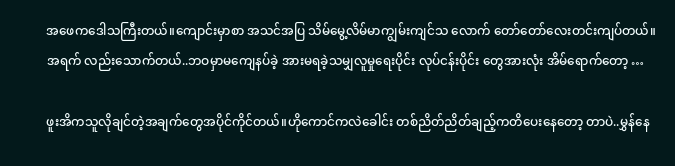အဖေကဒေါသကြီးတယ်။ကျောင်းမှာစာ အသင်အပြ သိမ်မွေ့လိမ်မာကျွမ်းကျင်သ လောက် တော်တော်လေးတင်းကျပ်တယ်။အရက် လည်းသောက်တယ်..ဘဝမှာမကျေနပ်ခဲ့ အားမရခဲ့သမျှလူမှုရေးပိုင်း လုပ်ငန်းပိုင်း တွေအားလုံး အိမ်ရောက်တော့ …

ဖူးအိကသူလိုချင်တဲ့အချက်တွေအပိုင်ကိုင်တယ်။ဟိုကောင်ကလဲခေါင်း တစ်ညိတ်ညိတ်ချည့်ကတိပေးနေတော့ တာပဲ..မွှန်နေ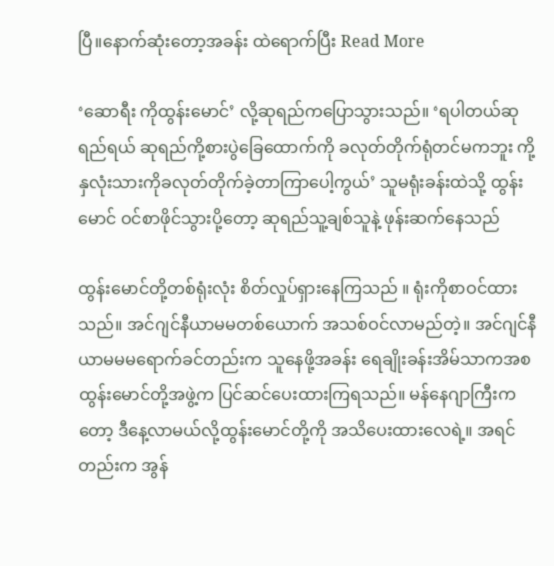ပြီ။နောက်ဆုံးတော့အခန်း ထဲရောက်ပြီး Read More

‘ဆောရီး ကိုထွန်းမောင်’ လို့ဆုရည်ကပြောသွားသည်။ ‘ရပါတယ်ဆုရည်ရယ် ဆုရည်ကို့စားပွဲခြေထောက်ကို ခလုတ်တိုက်ရုံတင်မကဘူး ကို့နှလုံးသားကိုခလုတ်တိုက်ခဲ့တာကြာပေါ့ကွယ်’ သူမရုံးခန်းထဲသို့ ထွန်းမောင် ဝင်စာဖိုင်သွားပို့တော့ ဆုရည်သူ့ချစ်သူနဲ့ ဖုန်းဆက်နေသည်

ထွန်းမောင်တို့တစ်ရုံးလုံး စိတ်လှုပ်ရှားနေကြသည် ။ ရုံးကိုစာဝင်ထားသည်။ အင်ဂျင်နီယာမမတစ်ယောက် အသစ်ဝင်လာမည်တဲ့။ အင်ဂျင်နီယာမမမရောက်ခင်တည်းက သူနေဖို့အခန်း ရေချိုးခန်းအိမ်သာကအစ ထွန်းမောင်တို့အဖွဲ့က ပြင်ဆင်ပေးထားကြရသည်။ မန်နေဂျာကြီးကတော့ ဒီနေ့လာမယ်လို့ထွန်းမောင်တို့ကို အသိပေးထားလေရဲ့။ အရင်တည်းက အွန်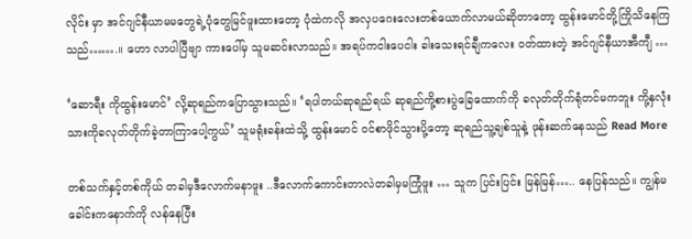လိုင်း မှာ အင်ဂျင်နီယာမမတွေရဲ့ပုံတွေမြင်ဖူးထားတော့ ပုံထဲကလို အလှပဂေးလေးတစ်ယောက်လာမယ်ဆိုတာတော့ ထွန်းမောင်တို့ကြိုသိနေကြသည်…….။ ဟော လာပါပြီဗျာ ကားပေါ်မှ သူမဆင်းလာသည်။ အရပ်ကငါးပေငါး ခါးသေးရင်ချီကလေး ဝတ်ထားတဲ့ အင်ဂျင်နီယာအီကျီ …

‘ဆောရီး ကိုထွန်းမောင်’ လို့ဆုရည်ကပြောသွားသည်။ ‘ရပါတယ်ဆုရည်ရယ် ဆုရည်ကို့စားပွဲခြေထောက်ကို ခလုတ်တိုက်ရုံတင်မကဘူး ကို့နှလုံးသားကိုခလုတ်တိုက်ခဲ့တာကြာပေါ့ကွယ်’ သူမရုံးခန်းထဲသို့ ထွန်းမောင် ဝင်စာဖိုင်သွားပို့တော့ ဆုရည်သူ့ချစ်သူနဲ့ ဖုန်းဆက်နေသည် Read More

တစ်သက်နှင့်တစ်ကိုယ် တခါမှဒီလောက်မနာဖူး ..ဒီလောက်ကောင်းတာလဲတခါမှမကြုံဖူး … သူက ပြင်းပြင်း မြန်မြန်….. နေပြန်သည်။ ကျွန်မခေါင်းကနောက်ကို လန်နေပြီး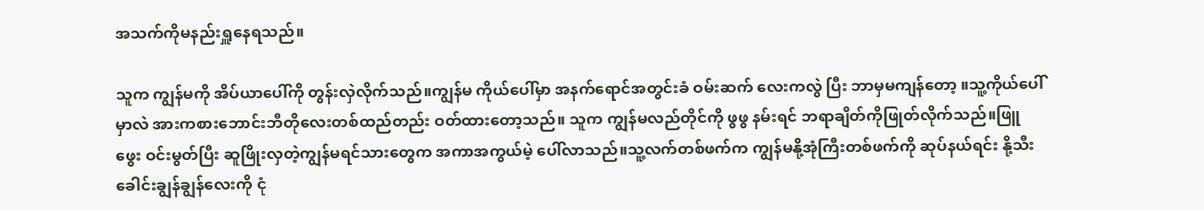အသက်ကိုမနည်းရှူနေရသည်။

သူက ကျွန်မကို အိပ်ယာပေါ်ကို တွန်းလှဲလိုက်သည်။ကျွန်မ ကိုယ်ပေါ်မှာ အနက်ရောင်အတွင်းခံ ဝမ်းဆက် လေးကလွဲ ပြီး ဘာမှမကျန်တော့ ။သူ့ကိုယ်ပေါ်မှာလဲ အားကစားဘောင်းဘီတိုလေးတစ်ထည်တည်း ဝတ်ထားတော့သည်။ သူက ကျွန်မလည်တိုင်ကို ဖွဖွ နမ်းရင် ဘရာချိတ်ကိုဖြုတ်လိုက်သည်။ဖြူဖွေး ဝင်းမွတ်ပြီး ဆူဖြိုးလှတဲ့ကျွန်မရင်သားတွေက အကာအကွယ်မဲ့ ပေါ်လာသည်။သူ့လက်တစ်ဖက်က ကျွန်မနို့အုံကြီးတစ်ဖက်ကို ဆုပ်နယ်ရင်း နို့သီးခေါင်းချွန်ချွန်လေးကို ငုံ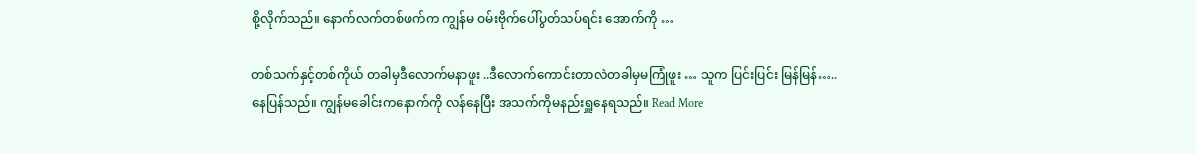စို့လိုက်သည်။ နောက်လက်တစ်ဖက်က ကျွန်မ ဝမ်းဗိုက်ပေါ်ပွတ်သပ်ရင်း အောက်ကို …

တစ်သက်နှင့်တစ်ကိုယ် တခါမှဒီလောက်မနာဖူး ..ဒီလောက်ကောင်းတာလဲတခါမှမကြုံဖူး … သူက ပြင်းပြင်း မြန်မြန်….. နေပြန်သည်။ ကျွန်မခေါင်းကနောက်ကို လန်နေပြီး အသက်ကိုမနည်းရှူနေရသည်။ Read More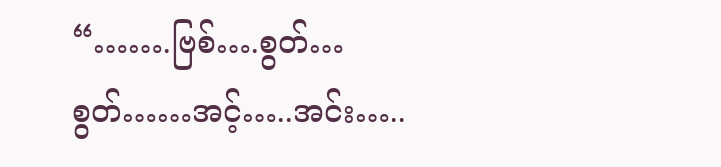“…….ဗြစ်….စွတ်…စွတ်……အင့်…..အင်း…..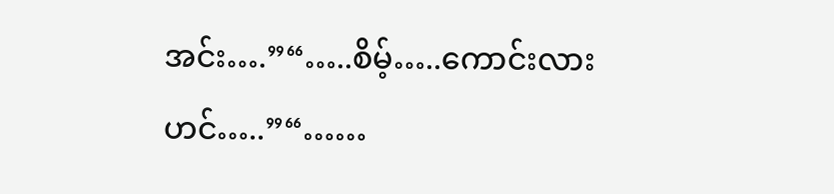အင်း….”“…..စိမ့်…..ကောင်းလားဟင်…..”“……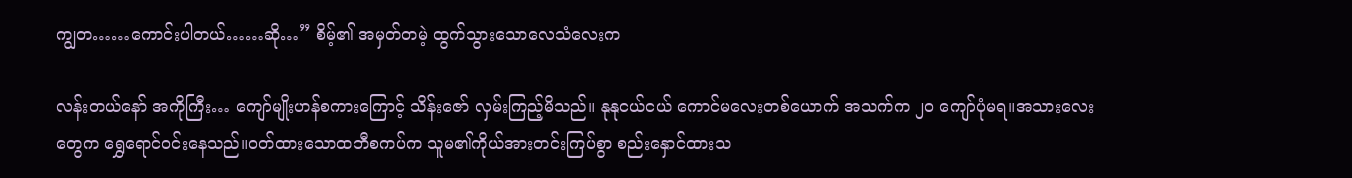ကျွတ……ကောင်းပါတယ်……ဆို…” စိမ့်၏ အမှတ်တမဲ့ ထွက်သွားသောလေသံလေးက

လန်းတယ်နော် အကိုကြီး… ကျော်မျိုးဟန်စကားကြောင့် သိန်းဇော် လှမ်းကြည့်မိသည်။ နုနုငယ်ငယ် ကောင်မလေးတစ်ယောက် အသက်က ၂၀ ကျော်ပုံမရ။အသားလေးတွေက ရွှေရောင်ဝင်းနေသည်။ဝတ်ထားသောထဘီစကပ်က သူမ၏ကိုယ်အားတင်းကြပ်စွာ စည်းနှောင်ထားသ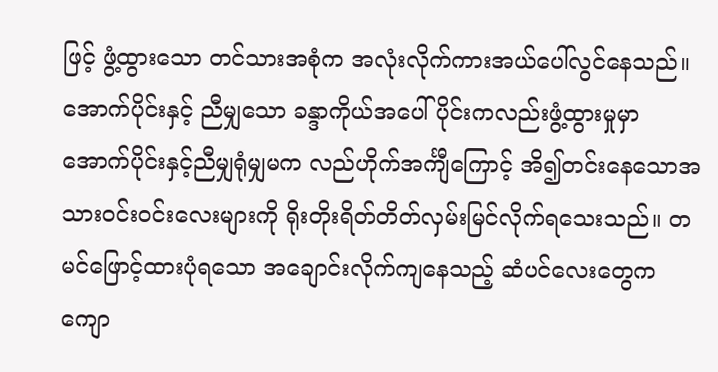ဖြင့် ဖွံ့ထွားသော တင်သားအစုံက အလုံးလိုက်ကားအယ်ပေါ်လွင်နေသည်။အောက်ပိုင်းနှင့် ညီမျှသော ခန္ဒာကိုယ်အပေါ်ပိုင်းကလည်းဖွံ့ထွားမှုမှာ အောက်ပိုင်းနှင့်ညီမျှရုံမျှမက လည်ဟိုက်အင်္ကျီကြောင့် အိ၍တင်းနေသောအသားဝင်းဝင်းလေးများကို ရိုးတိုးရိတ်တိတ်လှမ်းမြင်လိုက်ရသေးသည်။ တမင်ဖြောင့်ထားပုံရသော အချောင်းလိုက်ကျနေသည့် ဆံပင်လေးတွေကကျော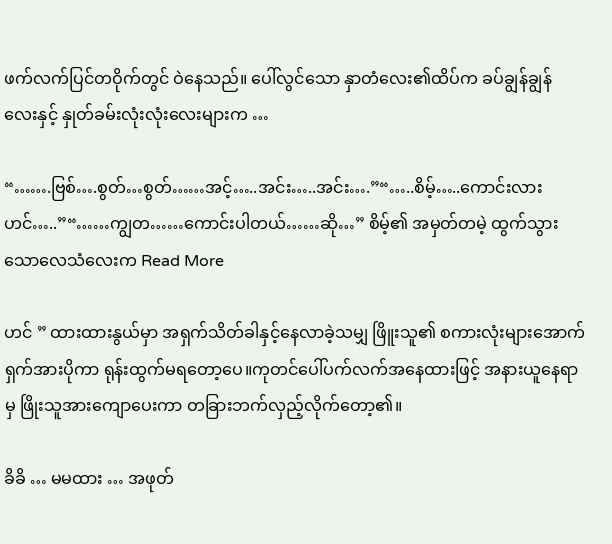ဖက်လက်ပြင်တဝိုက်တွင် ဝဲနေသည်။ ပေါ်လွင်သော နှာတံလေး၏ထိပ်က ခပ်ချွန်ချွန်လေးနှင့် နှုတ်ခမ်းလုံးလုံးလေးများက …

“…….ဗြစ်….စွတ်…စွတ်……အင့်…..အင်း…..အင်း….”“…..စိမ့်…..ကောင်းလားဟင်…..”“……ကျွတ……ကောင်းပါတယ်……ဆို…” စိမ့်၏ အမှတ်တမဲ့ ထွက်သွားသောလေသံလေးက Read More

ဟင် ” ထားထားနွယ်မှာ အရှက်သိတ်ခါနှင့်နေလာခဲ့သမျှ ဖြိူးသူ၏ စကားလုံးများအောက် ရှက်အားပိုကာ ရုန်းထွက်မရတော့ပေ။ကုတင်ပေါ်ပက်လက်အနေထားဖြင့် အနားယူနေရာမှ ဖြိုးသူအားကျောပေးကာ တခြားဘက်လှည့်လိုက်တော့၏။

ခိခိ … မမထား … အဖုတ်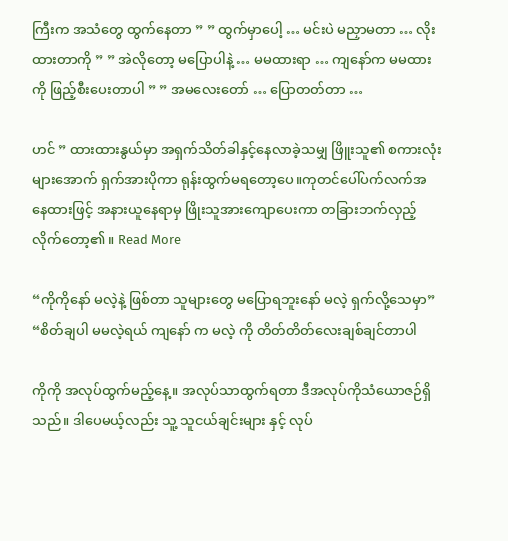ကြီးက အသံတွေ ထွက်နေတာ ” ” ထွက်မှာပေါ့ … မင်းပဲ မညှာမတာ … လိုးထားတာကို ” ” အဲလိုတော့ မပြောပါနဲ့ … မမထားရာ … ကျနော်က မမထားကို ဖြည့်စီးပေးတာပါ ” ” အမလေးတော် … ပြောတတ်တာ …

ဟင် ” ထားထားနွယ်မှာ အရှက်သိတ်ခါနှင့်နေလာခဲ့သမျှ ဖြိူးသူ၏ စကားလုံးများအောက် ရှက်အားပိုကာ ရုန်းထွက်မရတော့ပေ။ကုတင်ပေါ်ပက်လက်အနေထားဖြင့် အနားယူနေရာမှ ဖြိုးသူအားကျောပေးကာ တခြားဘက်လှည့်လိုက်တော့၏။ Read More

“ကိုကိုနော် မလဲ့နဲ့ ဖြစ်တာ သူများတွေ မပြောရဘူးနော် မလဲ့ ရှက်လို့သေမှာ” “စိတ်ချပါ မမလဲ့ရယ် ကျနော် က မလဲ့ ကို တိတ်တိတ်လေးချစ်ချင်တာပါ

ကိုကို အလုပ်ထွက်မည့်နေ့။ အလုပ်သာထွက်ရတာ ဒီအလုပ်ကိုသံယောဇဉ်ရှိသည်။ ဒါပေမယ့်လည်း သူ့ သူငယ်ချင်းများ နှင့် လုပ်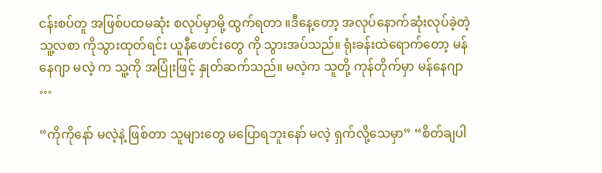ငန်းစပ်တူ အဖြစ်ပထမဆုံး စလုပ်မှာမို့ ထွက်ရတာ ။ဒီနေ့တော့ အလုပ်နောက်ဆုံးလုပ်ခဲ့တဲ့ သူ့လစာ ကိုသွားထုတ်ရင်း ယူနီဖောင်းတွေ ကို သွားအပ်သည်။ ရုံးခန်းထဲရောက်တော့ မန်နေဂျာ မလဲ့ က သူ့ကို အပြုံးဖြင့် နှုတ်ဆက်သည်။ မလဲ့က သူတို့ ကုန်တိုက်မှာ မန်နေဂျာ …

“ကိုကိုနော် မလဲ့နဲ့ ဖြစ်တာ သူများတွေ မပြောရဘူးနော် မလဲ့ ရှက်လို့သေမှာ” “စိတ်ချပါ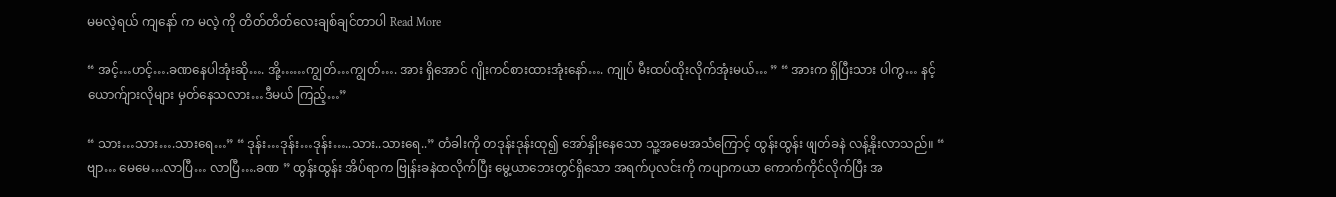မမလဲ့ရယ် ကျနော် က မလဲ့ ကို တိတ်တိတ်လေးချစ်ချင်တာပါ Read More

“ အင့်…ဟင့်….ခဏနေပါအုံးဆို…. အို့……ကျွတ်…ကျွတ်…. အား ရှိအောင် ဂျိုးကင်စားထားအုံးနော်…. ကျုပ် မီးထပ်ထိုးလိုက်အုံးမယ်… ” “ အားက ရှိပြီးသား ပါကွ… နင့်ယောက်ျားလိုများ မှတ်နေသလား…ဒီမယ် ကြည့်…”

“ သား…သား….သားရေ…” “ ဒုန်း…ဒုန်း…ဒုန်း…..သား..သားရေ..” တံခါးကို တဒုန်းဒုန်းထု၍ အော်နှိုးနေသော သူ့အမေအသံကြောင့် ထွန်းထွန်း ဖျတ်ခနဲ လန့်နိုးလာသည်။ “ ဗျာ… မေမေ…လာပြီ… လာပြီ….ခဏ ” ထွန်းထွန်း အိပ်ရာက ဗြုန်းခနဲထလိုက်ပြီး မွေ့ယာဘေးတွင်ရှိသော အရက်ပုလင်းကို ကပျာကယာ ကောက်ကိုင်လိုက်ပြီး အ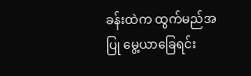ခန်းထဲက ထွက်မည်အပြု မွေ့ယာခြေရင်း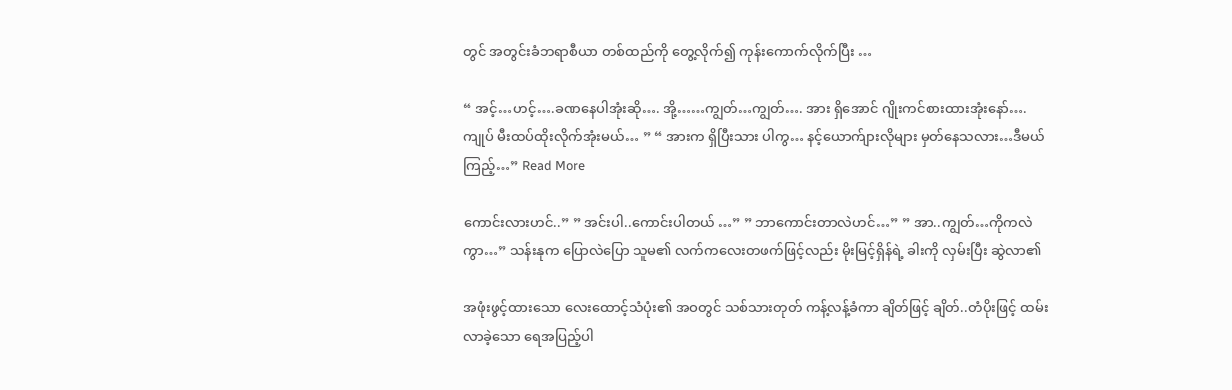တွင် အတွင်းခံဘရာစီယာ တစ်ထည်ကို တွေ့လိုက်၍ ကုန်းကောက်လိုက်ပြီး …

“ အင့်…ဟင့်….ခဏနေပါအုံးဆို…. အို့……ကျွတ်…ကျွတ်…. အား ရှိအောင် ဂျိုးကင်စားထားအုံးနော်…. ကျုပ် မီးထပ်ထိုးလိုက်အုံးမယ်… ” “ အားက ရှိပြီးသား ပါကွ… နင့်ယောက်ျားလိုများ မှတ်နေသလား…ဒီမယ် ကြည့်…” Read More

ကောင်းလားဟင်..” ” အင်းပါ..ကောင်းပါတယ် …” ” ဘာကောင်းတာလဲဟင်…” ” အာ..ကျွတ်…ကိုကလဲကွာ…” သန်းနုက ပြောလဲပြော သူမ၏ လက်ကလေးတဖက်ဖြင့်လည်း မိုးမြင့်ရှိန်ရဲ့ ခါးကို လှမ်းပြီး ဆွဲလာ၏

အဖုံးဖွင့်ထားသော လေးထောင့်သံပုံး၏ အဝတွင် သစ်သားတုတ် ကန့်လန့်ခံကာ ချိတ်ဖြင့် ချိတ်..တံပိုးဖြင့် ထမ်းလာခဲ့သော ရေအပြည့်ပါ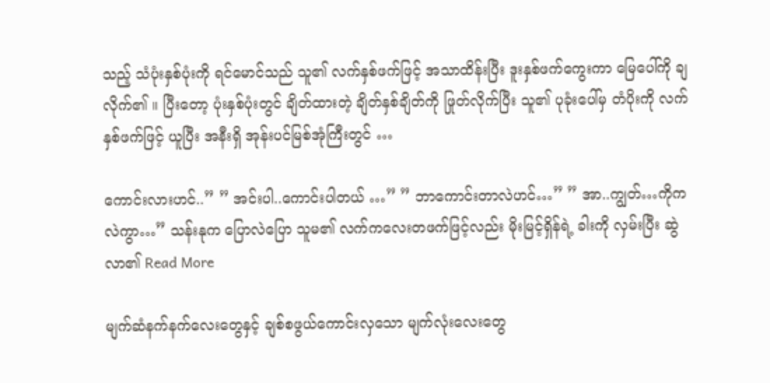သည့် သံပုံးနှစ်ပုံးကို ရင်မောင်သည် သူ၏ လက်နှစ်ဖက်ဖြင့် အသာထိန်းပြီး ဒူးနှစ်ဖက်ကွေးကာ မြေပေါ်ကို ချလိုက်၏ ။ ပြီးတော့ ပုံးနှစ်ပုံးတွင် ချိတ်ထားတဲ့ ချိတ်နှစ်ချိတ်ကို ဖြုတ်လိုက်ပြီး သူ၏ ပုခုံးပေါ်မှ တံပိုးကို လက်နှစ်ဖက်ဖြင့် ယူပြီး အနီးရှိ အုန်းပင်မြစ်အုံကြီးတွင် …

ကောင်းလားဟင်..” ” အင်းပါ..ကောင်းပါတယ် …” ” ဘာကောင်းတာလဲဟင်…” ” အာ..ကျွတ်…ကိုကလဲကွာ…” သန်းနုက ပြောလဲပြော သူမ၏ လက်ကလေးတဖက်ဖြင့်လည်း မိုးမြင့်ရှိန်ရဲ့ ခါးကို လှမ်းပြီး ဆွဲလာ၏ Read More

မျက်ဆံနက်နက်လေးတွေနှင့် ချစ်စဖွယ်ကောင်းလှသော မျက်လုံးလေးတွေ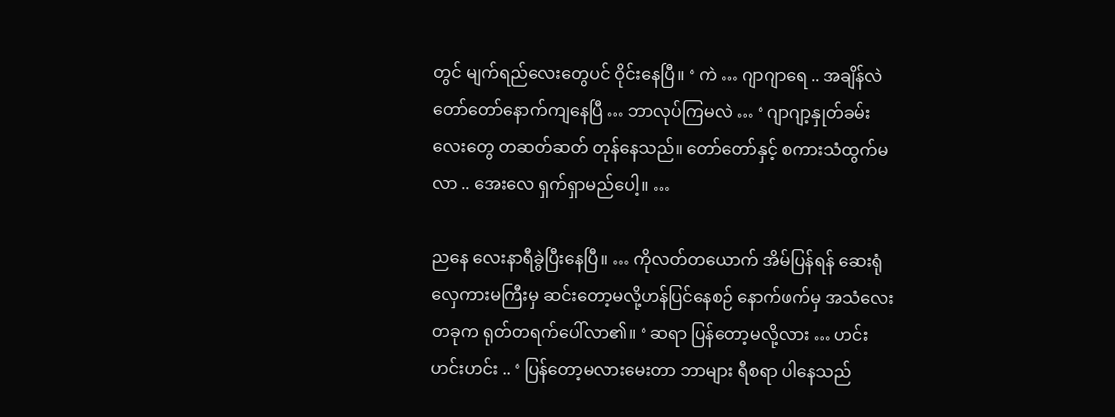တွင် မျက်ရည်လေးတွေပင် ဝိုင်းနေပြီ။ ‘ ကဲ … ဂျာဂျာရေ .. အချိန်လဲ တော်တော်နောက်ကျနေပြီ … ဘာလုပ်ကြမလဲ … ‘ ဂျာဂျာ့နှုတ်ခမ်းလေးတွေ တဆတ်ဆတ် တုန်နေသည်။ တော်တော်နှင့် စကားသံထွက်မလာ .. အေးလေ ရှက်ရှာမည်ပေါ့။ …

ညနေ လေးနာရီခွဲပြီးနေပြီ။ … ကိုလတ်တယောက် အိမ်ပြန်ရန် ဆေးရုံလှေကားမကြီးမှ ဆင်းတော့မလို့ဟန်ပြင်နေစဉ် နောက်ဖက်မှ အသံလေးတခုက ရုတ်တရက်ပေါ်လာ၏။ ‘ ဆရာ ပြန်တော့မလို့လား … ဟင်းဟင်းဟင်း .. ‘ ပြန်တော့မလားမေးတာ ဘာများ ရီစရာ ပါနေသည်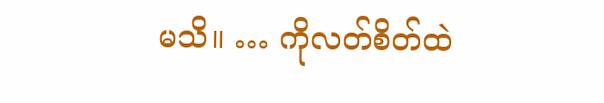မသိ။ … ကိုလတ်စိတ်ထဲ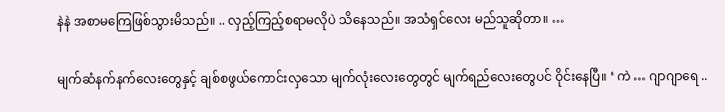နဲနဲ အစာမကြေဖြစ်သွားမိသည်။ .. လှည့်ကြည့်စရာမလိုပဲ သိနေသည်။ အသံရှင်လေး မည်သူဆိုတာ။ …

မျက်ဆံနက်နက်လေးတွေနှင့် ချစ်စဖွယ်ကောင်းလှသော မျက်လုံးလေးတွေတွင် မျက်ရည်လေးတွေပင် ဝိုင်းနေပြီ။ ‘ ကဲ … ဂျာဂျာရေ ..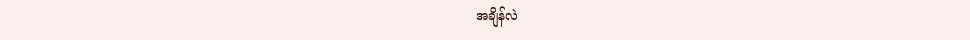အချိန်လဲ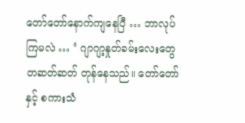တော်တော်နောက်ကျနေပြီ … ဘာလုပ်ကြမလဲ … ‘ ဂျာဂျာ့နှုတ်ခမ်းလေးတွေ တဆတ်ဆတ် တုန်နေသည်။ တော်တော်နှင့် စကားသံ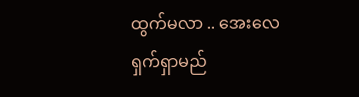ထွက်မလာ .. အေးလေ ရှက်ရှာမည်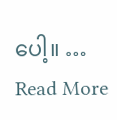ပေါ့။ … Read More